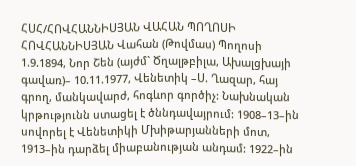ՀՍՀ/ՀՈՎՀԱՆՆԻՍՅԱՆ ՎԱՀԱՆ ՊՈՂՈՍԻ
ՀՈՎՀԱՆՆԻՍՅԱՆ Վահան (Թովմաս) Պողոսի 1.9.1894, Նոր Շեն (այժմ` Ծղալթբիլա, Ախալցխայի գավառ)– 10.11.1977, Վենետիկ –Ս. Ղազար, հայ գրող, մանկավարժ, հոգևոր գործիչ: Նախնական կրթությունն ստացել է ծննդավայրում: 1908–13–ին սովորել է Վենետիկի Մխիթարյանների մոտ, 1913–ին դարձել միաբանության անդամ: 1922–ին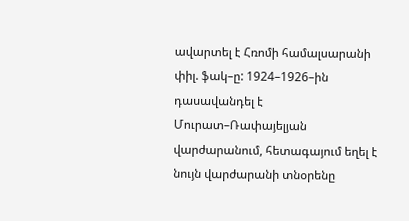ավարտել է Հռոմի համալսարանի փիլ. ֆակ–ը: 1924–1926–ին դասավանդել է Մուրատ–Ռափայելյան վարժարանում, հետագայում եղել է նույն վարժարանի տնօրենը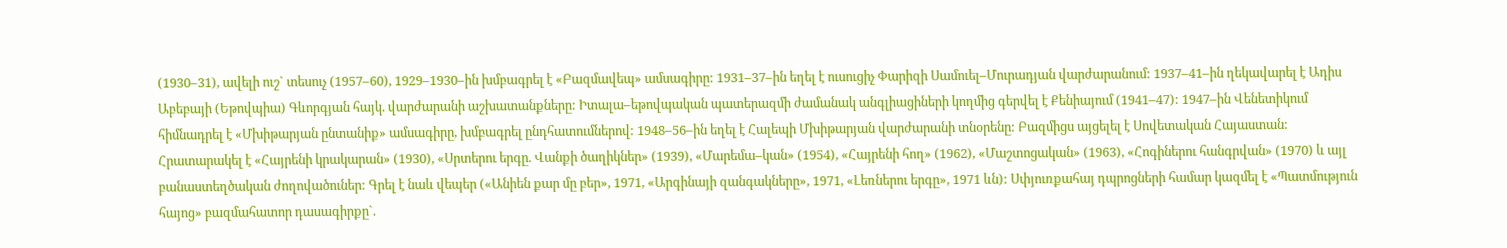(1930–31), ավելի ուշ` տեսուչ (1957–60), 1929–1930–ին խմբագրել է «Բազմավեպ» ամսագիրը: 1931–37–ին եղել է ուսուցիչ Փարիզի Սամուել–Մուրադյան վարժարանում: 1937–41–ին ղեկավարել է Ադիս Աբեբայի (Եթովպիա) Գևորգյան հայկ. վարժարանի աշխատանքները: Իտալա–եթովպական պատերազմի ժամանակ անգլիացիների կողմից գերվել է Քենիայում (1941–47): 1947–ին Վենետիկում հիմնադրել է «Մխիթարյան ընտանիք» ամսագիրը, խմբագրել ընդհատումներով: 1948–56–ին եղել է Հալեպի Մխիթարյան վարժարանի տնօրենը: Բազմիցս այցելել է Սովետական Հայաստան: Հրատարակել է «Հայրենի կրակարան» (1930), «Սրտերու երգը. Վանքի ծաղիկներ» (1939), «Մարեմա–կան» (1954), «Հայրենի հող» (1962), «Մաշտոցական» (1963), «Հոգիներու հանգրվան» (1970) և այլ բանաստեղծական ժողովածուներ: Գրել է նաև վեպեր («Անիեն քար մը բեր», 1971, «Արգինայի զանգակները», 1971, «Լեռներու երգը», 1971 ևն): Սփյուռքահայ դպրոցների համար կազմել է «Պատմություն հայոց» բազմահատոր դասագիրքը`.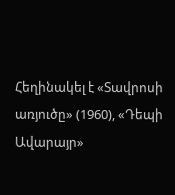Հեղինակել է «Տավրոսի առյուծը» (1960), «Դեպի Ավարայր»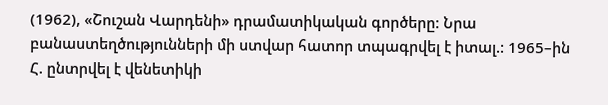(1962), «Շուշան Վարդենի» դրամատիկական գործերը: Նրա բանաստեղծությունների մի ստվար հատոր տպագրվել է իտալ.: 1965–ին Հ. ընտրվել է վենետիկի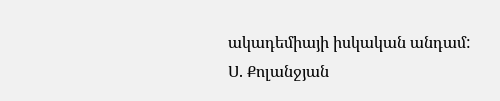ակադեմիայի իսկական անդամ:
Ս. Քոլանջյան